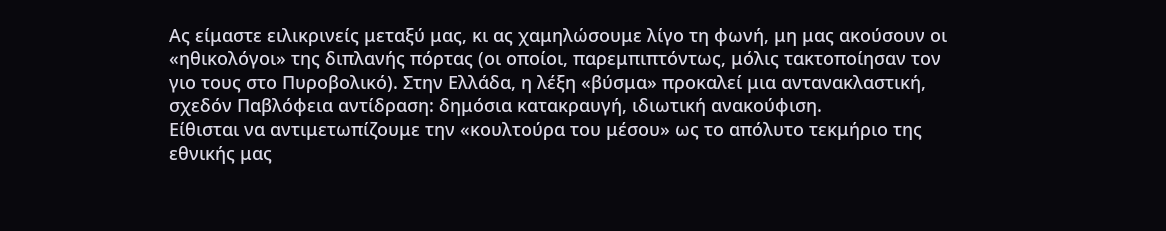Ας είμαστε ειλικρινείς μεταξύ μας, κι ας χαμηλώσουμε λίγο τη φωνή, μη μας ακούσουν οι «ηθικολόγοι» της διπλανής πόρτας (οι οποίοι, παρεμπιπτόντως, μόλις τακτοποίησαν τον γιο τους στο Πυροβολικό). Στην Ελλάδα, η λέξη «βύσμα» προκαλεί μια αντανακλαστική, σχεδόν Παβλόφεια αντίδραση: δημόσια κατακραυγή, ιδιωτική ανακούφιση.
Είθισται να αντιμετωπίζουμε την «κουλτούρα του μέσου» ως το απόλυτο τεκμήριο της εθνικής μας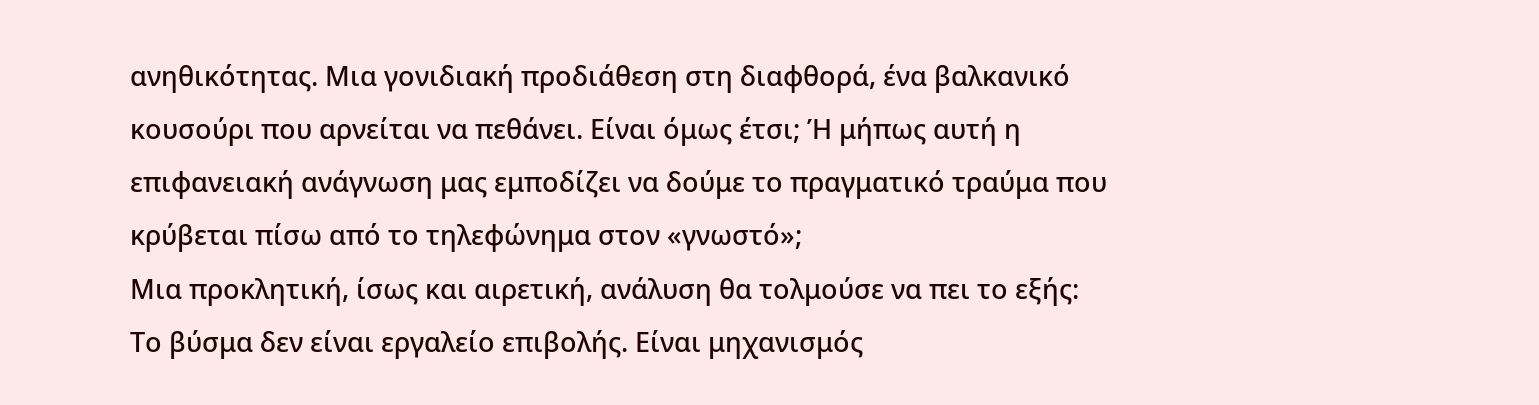ανηθικότητας. Μια γονιδιακή προδιάθεση στη διαφθορά, ένα βαλκανικό κουσούρι που αρνείται να πεθάνει. Είναι όμως έτσι; Ή μήπως αυτή η επιφανειακή ανάγνωση μας εμποδίζει να δούμε το πραγματικό τραύμα που κρύβεται πίσω από το τηλεφώνημα στον «γνωστό»;
Μια προκλητική, ίσως και αιρετική, ανάλυση θα τολμούσε να πει το εξής: Το βύσμα δεν είναι εργαλείο επιβολής. Είναι μηχανισμός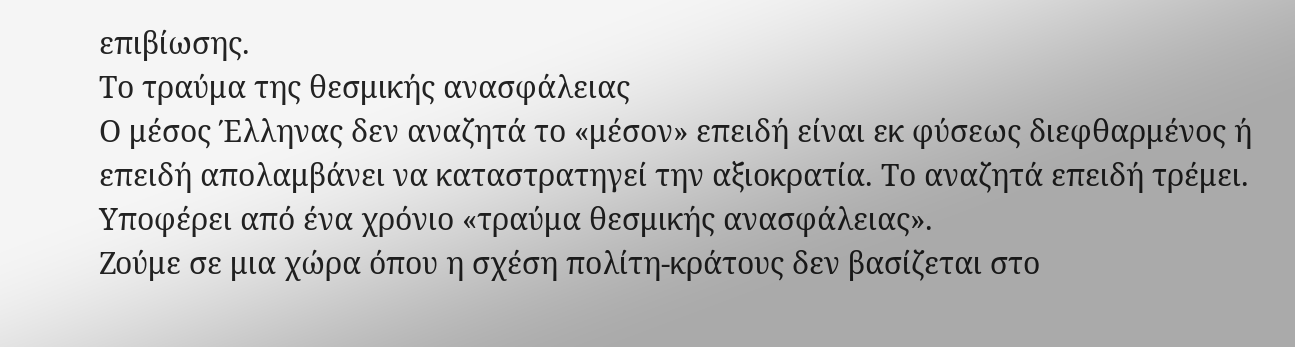επιβίωσης.
Το τραύμα της θεσμικής ανασφάλειας
Ο μέσος Έλληνας δεν αναζητά το «μέσον» επειδή είναι εκ φύσεως διεφθαρμένος ή επειδή απολαμβάνει να καταστρατηγεί την αξιοκρατία. Το αναζητά επειδή τρέμει. Υποφέρει από ένα χρόνιο «τραύμα θεσμικής ανασφάλειας».
Ζούμε σε μια χώρα όπου η σχέση πολίτη-κράτους δεν βασίζεται στο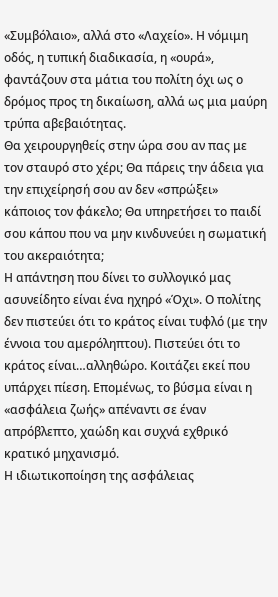«Συμβόλαιο», αλλά στο «Λαχείο». Η νόμιμη οδός, η τυπική διαδικασία, η «ουρά», φαντάζουν στα μάτια του πολίτη όχι ως ο δρόμος προς τη δικαίωση, αλλά ως μια μαύρη τρύπα αβεβαιότητας.
Θα χειρουργηθείς στην ώρα σου αν πας με τον σταυρό στο χέρι; Θα πάρεις την άδεια για την επιχείρησή σου αν δεν «σπρώξει» κάποιος τον φάκελο; Θα υπηρετήσει το παιδί σου κάπου που να μην κινδυνεύει η σωματική του ακεραιότητα;
Η απάντηση που δίνει το συλλογικό μας ασυνείδητο είναι ένα ηχηρό «Όχι». Ο πολίτης δεν πιστεύει ότι το κράτος είναι τυφλό (με την έννοια του αμερόληπτου). Πιστεύει ότι το κράτος είναι…αλληθώρο. Κοιτάζει εκεί που υπάρχει πίεση. Επομένως, το βύσμα είναι η «ασφάλεια ζωής» απέναντι σε έναν απρόβλεπτο, χαώδη και συχνά εχθρικό κρατικό μηχανισμό.
Η ιδιωτικοποίηση της ασφάλειας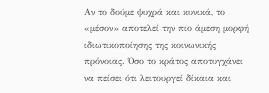Αν το δούμε ψυχρά και κυνικά, το «μέσον» αποτελεί την πιο άμεση μορφή ιδιωτικοποίησης της κοινωνικής πρόνοιας. Όσο το κράτος αποτυγχάνει να πείσει ότι λειτουργεί δίκαια και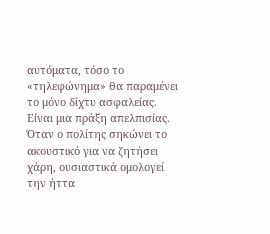αυτόματα, τόσο το «τηλεφώνημα» θα παραμένει το μόνο δίχτυ ασφαλείας.
Είναι μια πράξη απελπισίας. Όταν ο πολίτης σηκώνει το ακουστικό για να ζητήσει χάρη, ουσιαστικά ομολογεί την ήττα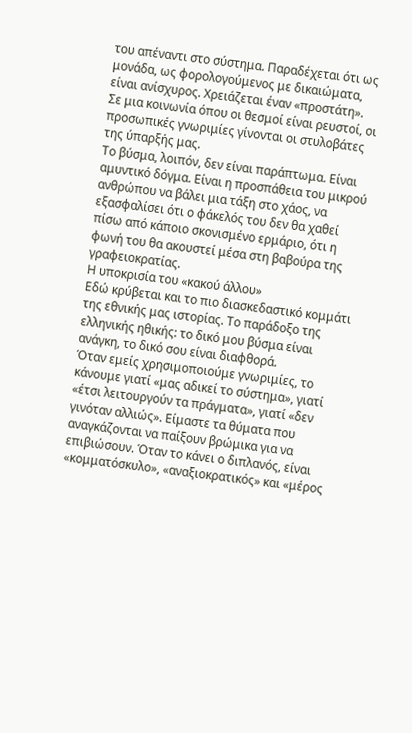του απέναντι στο σύστημα. Παραδέχεται ότι ως μονάδα, ως φορολογούμενος με δικαιώματα, είναι ανίσχυρος. Χρειάζεται έναν «προστάτη». Σε μια κοινωνία όπου οι θεσμοί είναι ρευστοί, οι προσωπικές γνωριμίες γίνονται οι στυλοβάτες της ύπαρξής μας.
Το βύσμα, λοιπόν, δεν είναι παράπτωμα. Είναι αμυντικό δόγμα. Είναι η προσπάθεια του μικρού ανθρώπου να βάλει μια τάξη στο χάος, να εξασφαλίσει ότι ο φάκελός του δεν θα χαθεί πίσω από κάποιο σκονισμένο ερμάριο, ότι η φωνή του θα ακουστεί μέσα στη βαβούρα της γραφειοκρατίας.
Η υποκρισία του «κακού άλλου»
Εδώ κρύβεται και το πιο διασκεδαστικό κομμάτι της εθνικής μας ιστορίας. Το παράδοξο της ελληνικής ηθικής: το δικό μου βύσμα είναι ανάγκη, το δικό σου είναι διαφθορά.
Όταν εμείς χρησιμοποιούμε γνωριμίες, το κάνουμε γιατί «μας αδικεί το σύστημα», γιατί «έτσι λειτουργούν τα πράγματα», γιατί «δεν γινόταν αλλιώς». Είμαστε τα θύματα που αναγκάζονται να παίξουν βρώμικα για να επιβιώσουν. Όταν το κάνει ο διπλανός, είναι «κομματόσκυλο», «αναξιοκρατικός» και «μέρος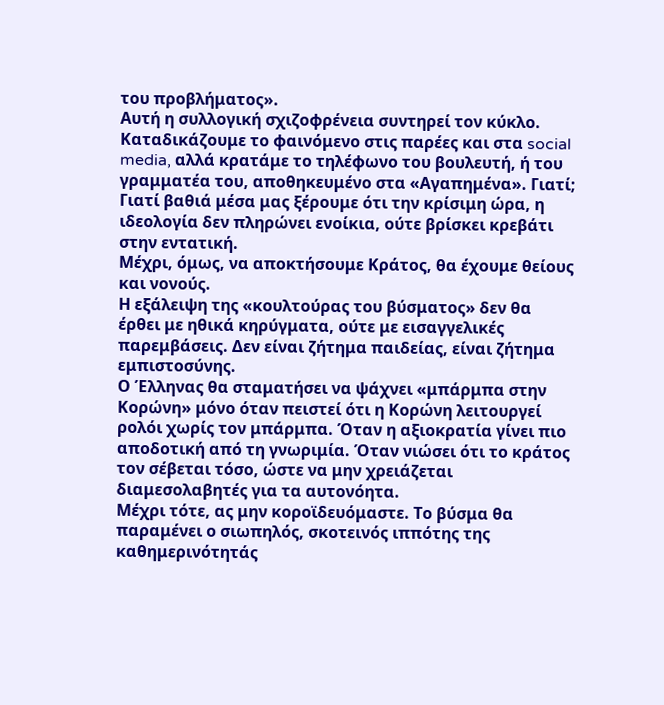του προβλήματος».
Αυτή η συλλογική σχιζοφρένεια συντηρεί τον κύκλο. Καταδικάζουμε το φαινόμενο στις παρέες και στα social media, αλλά κρατάμε το τηλέφωνο του βουλευτή, ή του γραμματέα του, αποθηκευμένο στα «Αγαπημένα». Γιατί; Γιατί βαθιά μέσα μας ξέρουμε ότι την κρίσιμη ώρα, η ιδεολογία δεν πληρώνει ενοίκια, ούτε βρίσκει κρεβάτι στην εντατική.
Μέχρι, όμως, να αποκτήσουμε Κράτος, θα έχουμε θείους και νονούς.
Η εξάλειψη της «κουλτούρας του βύσματος» δεν θα έρθει με ηθικά κηρύγματα, ούτε με εισαγγελικές παρεμβάσεις. Δεν είναι ζήτημα παιδείας, είναι ζήτημα εμπιστοσύνης.
Ο Έλληνας θα σταματήσει να ψάχνει «μπάρμπα στην Κορώνη» μόνο όταν πειστεί ότι η Κορώνη λειτουργεί ρολόι χωρίς τον μπάρμπα. Όταν η αξιοκρατία γίνει πιο αποδοτική από τη γνωριμία. Όταν νιώσει ότι το κράτος τον σέβεται τόσο, ώστε να μην χρειάζεται διαμεσολαβητές για τα αυτονόητα.
Μέχρι τότε, ας μην κοροϊδευόμαστε. Το βύσμα θα παραμένει ο σιωπηλός, σκοτεινός ιππότης της καθημερινότητάς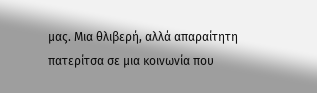μας. Μια θλιβερή, αλλά απαραίτητη πατερίτσα σε μια κοινωνία που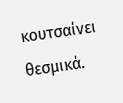κουτσαίνει θεσμικά.